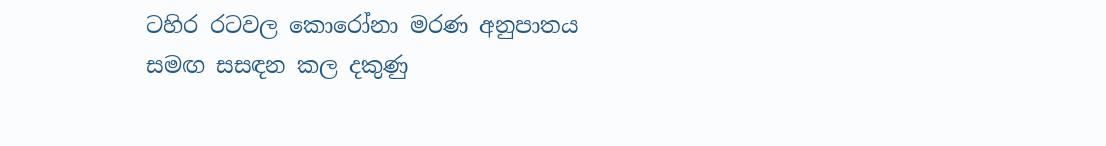ටහිර රටවල කොරෝනා මරණ අනුපාතය සමඟ සසඳන කල දකුණු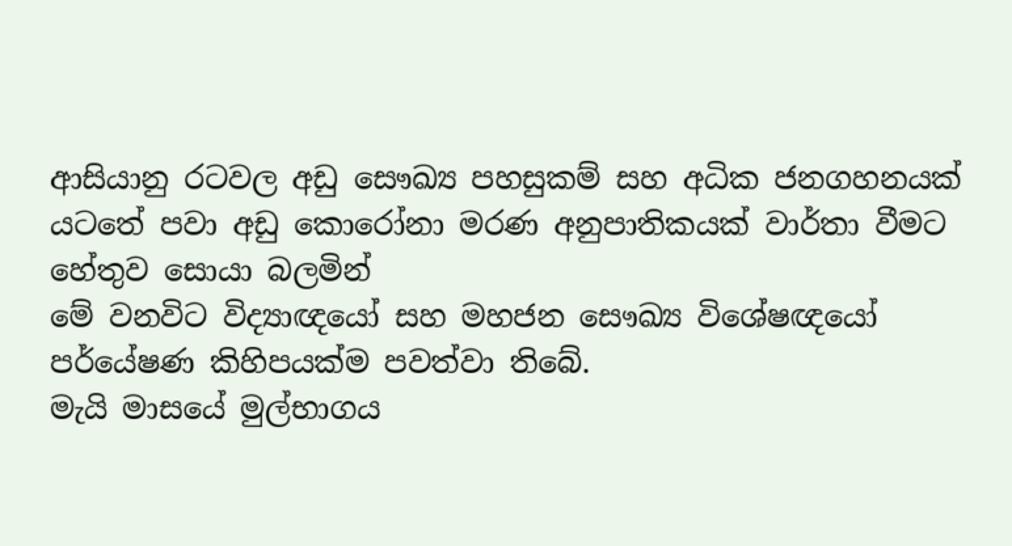ආසියානු රටවල අඩු සෞඛ්‍ය පහසුකම් සහ අධික ජනගහනයක් යටතේ පවා අඩු කොරෝනා මරණ අනුපාතිකයක් වාර්තා වීමට හේතුව සොයා බලමින්
මේ වනවිට විද්‍යාඥයෝ සහ මහජන සෞඛ්‍ය විශේෂඥයෝ පර්යේෂණ කිහිපයක්ම පවත්වා තිබේ.
මැයි මාසයේ මුල්භාගය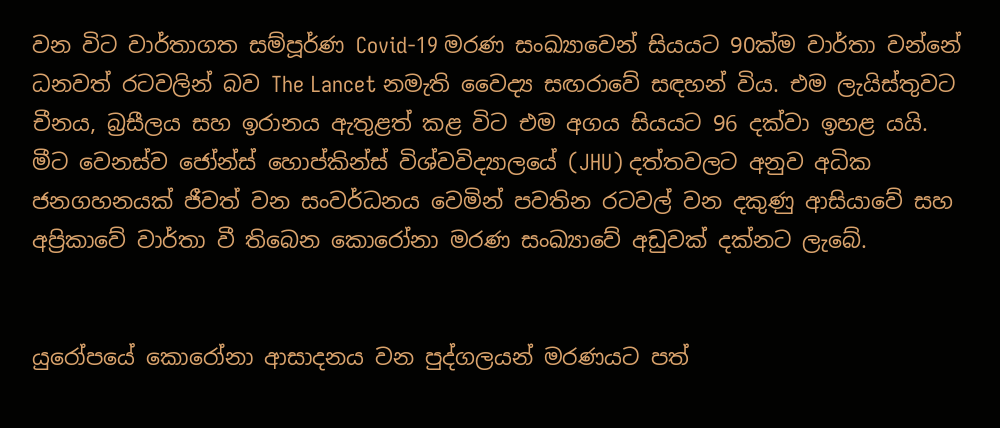වන විට වාර්තාගත සම්පූර්ණ Covid-19 මරණ සංඛ්‍යාවෙන් සියයට 90ක්ම වාර්තා වන්නේ ධනවත් රටවලින් බව The Lancet නමැති වෛද්‍ය සඟරාවේ සඳහන් විය. එම ලැයිස්තුවට චීනය, බ්‍රසීලය සහ ඉරානය ඇතුළත් කළ විට එම අගය සියයට 96 දක්වා ඉහළ යයි.
මීට වෙනස්ව ජෝන්ස් හොප්කින්ස් විශ්වවිද්‍යාලයේ (JHU) දත්තවලට අනුව අධික ජනගහනයක් ජීවත් වන සංවර්ධනය‍ වෙමින් පවතින රටවල් වන දකුණු ආසියාවේ සහ අප්‍රිකාවේ වාර්තා වී තිබෙන කොරෝනා මරණ සංඛ්‍යාවේ අඩුවක් දක්නට ලැබේ.


යුරෝපයේ කොරෝනා ආසාදනය වන පුද්ගලයන් මරණයට පත්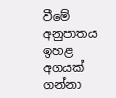වීමේ අනුපාතය ඉහළ අගයක් ගන්නා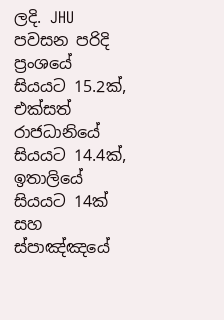ලදි. JHU පවසන පරිදි ප්‍රංශයේ සියයට 15.2ක්, එක්සත් රාජධානියේ සියයට 14.4ක්, ඉතාලියේ සියයට 14ක් සහ ස්පාඤ්ඤයේ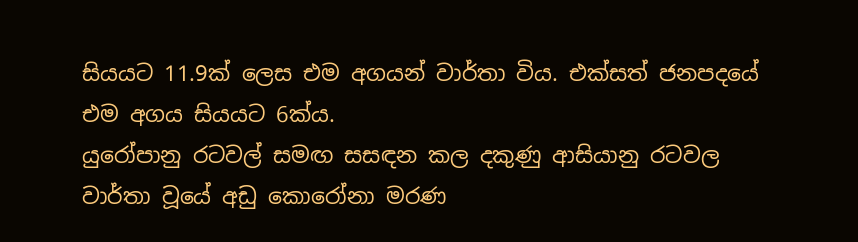සියයට 11.9ක් ලෙස එම අගයන් වාර්තා විය. එක්සත් ජනපදයේ එම අගය සියයට 6ක්ය.
යුරෝපානු රට‍වල් සමඟ සසඳන කල දකුණු ආසියානු රටවල වාර්තා වූයේ අඩු කොරෝනා මරණ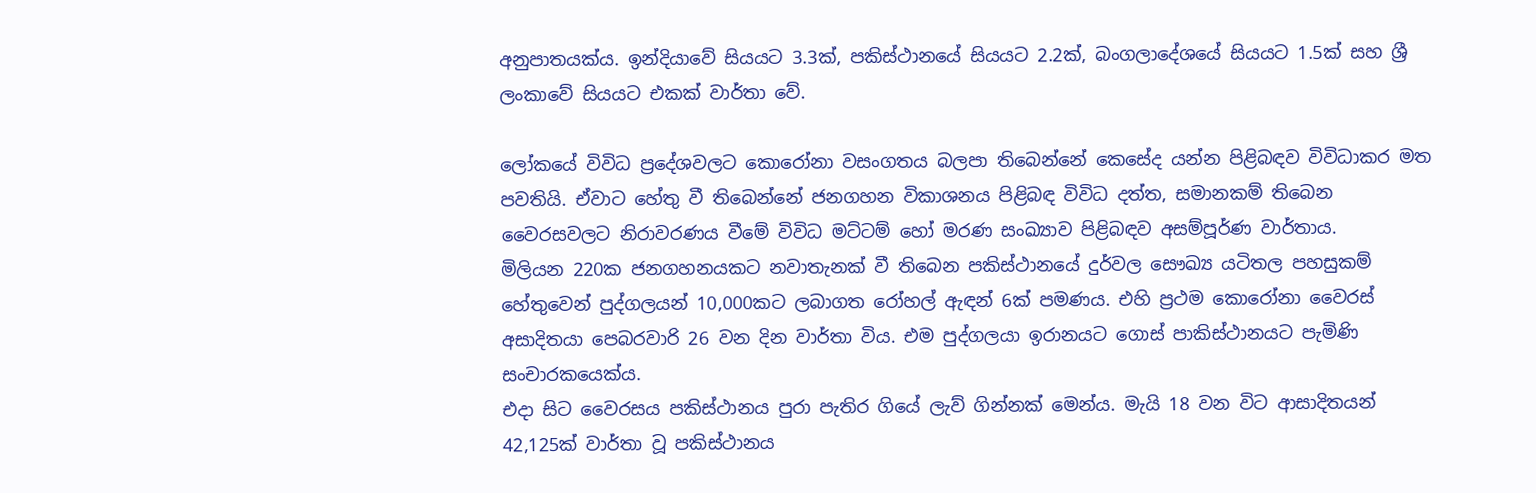අනුපාතයක්ය. ඉන්දියාවේ සියයට 3.3ක්, පකිස්ථානයේ සියයට 2.2ක්, බංගලාදේශයේ සියයට 1.5ක් සහ ශ්‍රී ලංකාවේ සියයට එකක් වාර්තා වේ.

ලෝකයේ විවිධ ප්‍රදේශවලට කොරෝනා වසංගතය බලපා තිබෙන්නේ කෙසේද යන්න පිළිබඳව විවිධාකර මත පවතියි. ඒවාට හේතු වී තිබෙන්නේ ජනගහන විකාශනය පිළිබඳ විවිධ දත්ත, සමානකම් තිබෙන වෛරසවලට නිරාවරණය වීමේ විවිධ මට්ටම් හෝ මරණ සංඛ්‍යාව පිළිබඳව අසම්පූර්ණ වාර්තාය.
මිලියන 220ක ජනගහනයකට නවාතැනක් වී තිබෙන පකිස්ථානයේ දුර්වල සෞඛ්‍ය යටිතල පහසුකම් හේතුවෙන් පුද්ගලයන් 10,000කට ලබාගත රෝහල් ඇඳන් 6ක් පමණය. එහි ප්‍රථම කොරෝනා වෛරස් අසාදිතයා පෙබරවාරි 26 වන දින වාර්තා විය. එම පුද්ගලයා ඉරානයට ගොස් පාකිස්ථානයට පැමිණි සංචාරකයෙක්ය.
එදා සිට වෛරසය පකිස්ථානය පුරා පැතිර ගියේ ලැව් ගින්නක් මෙන්ය. මැයි 18 වන විට ආසාදිතයන් 42,125ක් වාර්තා වූ පකිස්ථානය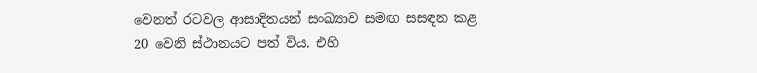වෙනත් රටවල ආසාදිතයන් සංඛ්‍යාව සමඟ සසඳන කළ 20 වෙනි ස්ථානයට පත් විය. එහි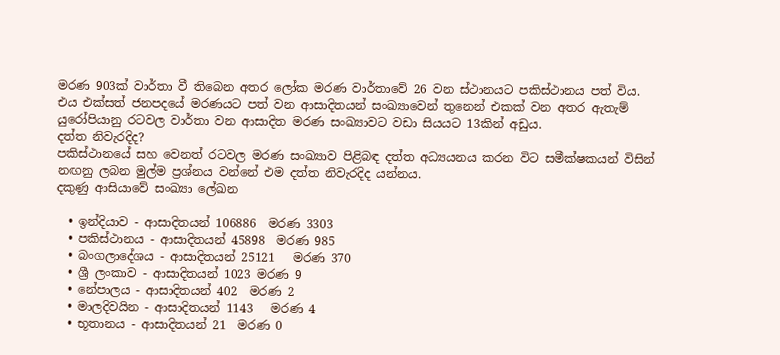මරණ 903ක් වාර්තා වී තිබෙන අතර ලෝක මරණ වාර්තාවේ 26 වන ස්ථානයට පකිස්ථානය පත් විය. එය එක්සත් ජනපදයේ මරණයට පත් වන ආසාදිතයන් සංඛ්‍යාවෙන් තුනෙන් එකක් වන අතර ඇතැම් යුරෝපියානු රටවල වාර්තා වන ආසාදිත මරණ සංඛ්‍යාවට වඩා සියයට 13කින් අඩුය.
දත්ත නිවැරදිද?
පකිස්ථානයේ සහ වෙනත් රටවල මරණ සංඛ්‍යාව පිළිබඳ දත්ත අධ්‍යයනය කරන විට සමීක්ෂකයන් විසින් නඟනු ලබන මුල්ම ප්‍රශ්නය වන්නේ එම දත්ත නිවැරදිද යන්නය.
දකුණු ආසියාවේ සංඛ්‍යා ලේඛන

  • ඉන්දියාව - ආසාදිතයන් 106886  මරණ 3303
  • පකිස්ථානය - ආසාදිතයන් 45898  මරණ 985
  • බංගලාදේශය - ආසාදිතයන් 25121   මරණ 370
  • ශ්‍රී ලංකාව - ආසාදිතයන් 1023 මරණ 9
  • නේපාලය - ආසාදිතයන් 402  මරණ 2
  • මාලදිවයින - ආසාදිතයන් 1143   මරණ 4
  • භූතානය - ආසාදිතයන් 21  මරණ 0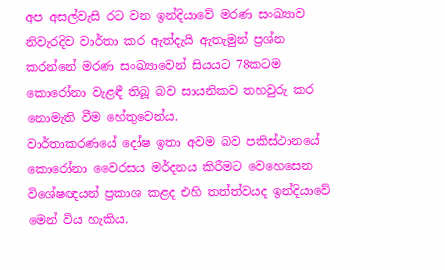අප අසල්වැසි රට වන ඉන්දියාවේ මරණ සංඛ්‍යාව නිවැරදිව වාර්තා කර ඇත්දැයි ඇතැමුන් ප්‍රශ්න කරන්නේ මරණ සංඛ්‍යාවෙන් සියයට 78කටම කොරෝනා වැළඳී තිබූ බව සායනිකව තහවුරු කර නොමැති වීම හේතුවෙන්ය.
වාර්තාකරණයේ දෝෂ ඉතා අවම බව පකිස්ථානයේ කොරෝනා වෛරසය මර්දනය කිරීමට වෙහෙසෙන විශේෂඥයන් ප්‍රකාශ කළද එහි තත්ත්වයද ඉන්දියාවේ මෙන් විය හැකිය.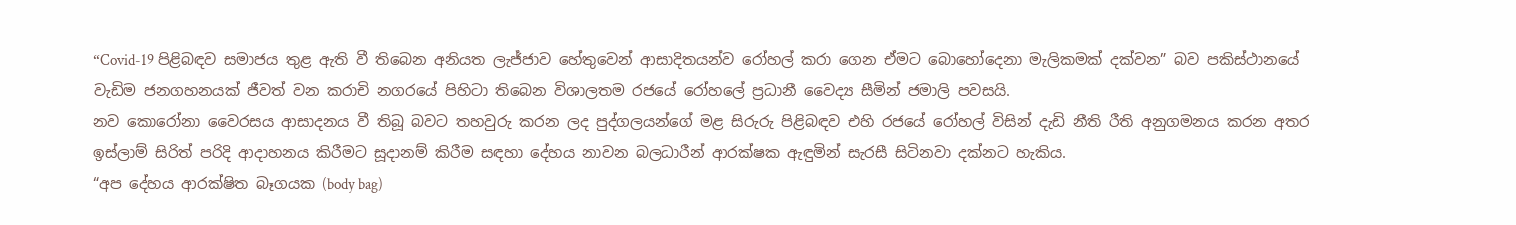“Covid-19 පිළිබඳව සමාජය තුළ ඇති වී තිබෙන අනියත ලැජ්ජාව හේතුවෙන් ආසාදිතයන්ව රෝහල් කරා ගෙන ඒමට බොහෝදෙනා මැලිකමක් දක්වන” බව පකිස්ථානයේ වැඩිම ජනගහනයක් ජීවත් වන කරාචි නගරයේ පිහිටා තිබෙන විශාලතම රජයේ රෝහලේ ප්‍රධානී වෛද්‍ය සීමින් ජමාලි පවසයි.
නව කොරෝනා වෛරසය ආසාදනය වී තිබූ බවට තහවුරු කරන ලද පුද්ගලයන්ගේ මළ සිරුරු පිළිබඳව එහි රජයේ රෝහල් විසින් දැඩි නීති රීති අනුගමනය කරන අතර ඉස්ලාම් සිරිත් පරිදි ආදාහනය කිරීමට සූදානම් කිරීම සඳහා දේහය නාවන බලධාරීන් ආරක්ෂක ඇඳුමින් සැරසී සිටිනවා දක්නට හැකිය.
“අප දේහය ආරක්ෂිත බෑගයක (body bag)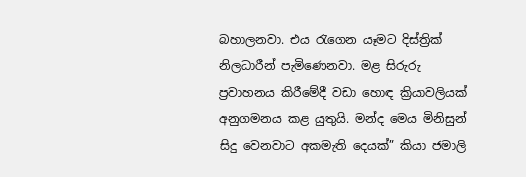බහාලනවා. එය රැගෙන යෑමට දිස්ත්‍රික් නිලධාරීන් පැමිණෙනවා. මළ සිරුරු ප්‍රවාහනය කිරීමේදී වඩා හොඳ ක්‍රියාවලියක් අනුගමනය කළ යුතුයි. මන්ද මෙය මිනිසුන් සිදු වෙනවාට අකමැති දෙයක්” කියා ජමාලි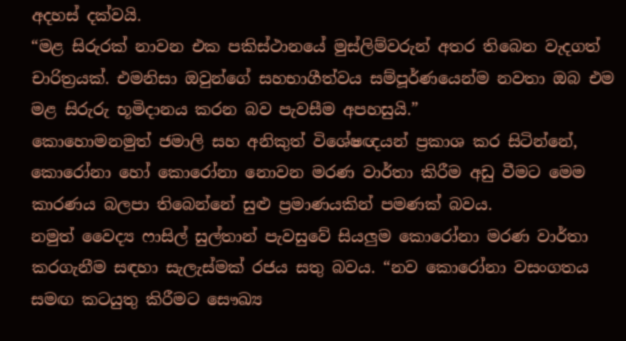අදහස් දක්වයි.
“මළ සිරුරක් නාවන එක පකිස්ථානයේ මුස්ලිම්වරුන් අතර තිබෙන වැදගත් චාරිත්‍රයක්. එමනිසා ඔවුන්ගේ සහභාගීත්වය සම්පූර්ණයෙන්ම නවතා ඔබ එම මළ සිරුරු භූමිදානය කරන බව පැවසීම අපහසුයි.”
කොහොමනමුත් ජමාලි සහ අනිකුත් විශේෂඥයන් ප්‍රකාශ කර සිටින්නේ, කොරෝනා හෝ කොරෝනා නොවන මරණ වාර්තා කිරීම අඩු වීමට මෙම කාරණය බලපා තිබෙන්නේ සුළු ප්‍රමාණයකින් පමණක් බවය.
නමුත් වෛද්‍ය ෆාසිල් සුල්තාන් පැවසුවේ සියලුම කොරෝනා මරණ වාර්තා කරගැනීම සඳහා සැලැස්මක් රජය සතු බවය. “නව කොරෝනා වසංගතය සමඟ කටයුතු කිරීමට සෞඛ්‍ය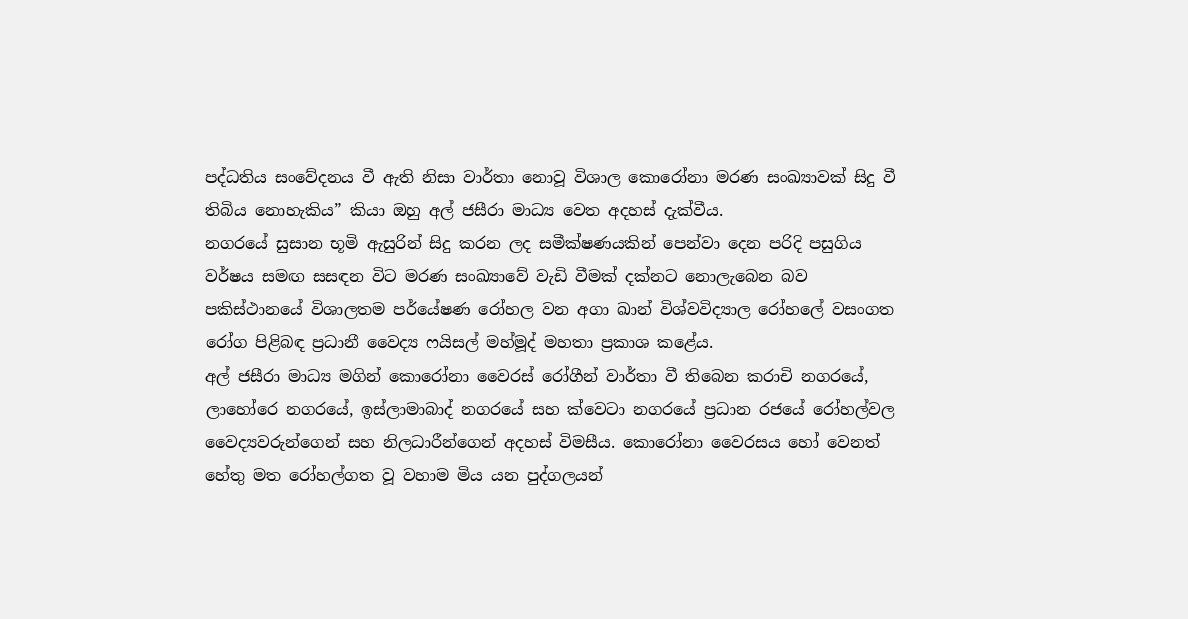පද්ධතිය සංවේදනය වී ඇති නිසා වාර්තා නොවූ විශාල කොරෝනා මරණ සංඛ්‍යාවක් සිදු වී තිබිය නොහැකිය” කියා ඔහු අල් ජසීරා මාධ්‍ය වෙත අදහස් දැක්වීය.
නගරයේ සුසාන භූමි ඇසුරින් සිදු කරන ලද සමීක්ෂණයකින් පෙන්වා දෙන පරිදි පසුගිය වර්ෂය සමඟ සසඳන විට මරණ සංඛ්‍යාවේ වැඩි වීමක් දක්නට නොලැබෙන බව පකිස්ථානයේ විශාලතම පර්යේෂණ රෝහල වන අගා ඛාන් විශ්වවිද්‍යාල රෝහලේ වසංගත රෝග පිළිබඳ ප්‍රධානී වෛද්‍ය ෆයිසල් මහ්මූද් මහතා ප්‍රකාශ කළේය.
අල් ජසීරා මාධ්‍ය මගින් කොරෝනා වෛරස් රෝගීන් වාර්තා වී තිබෙන කරාචි නගරයේ, ලාහෝරෙ නගරයේ, ඉස්ලාමාබාද් නගරයේ සහ ක්වෙටා නගරයේ ප්‍රධාන රජයේ රෝහල්වල වෛද්‍යවරුන්ගෙන් සහ නිලධාරීන්ගෙන් අදහස් විමසීය. කොරෝනා වෛරසය හෝ වෙනත් හේතු මත රෝහල්ගත වූ වහාම මිය යන පුද්ගලයන්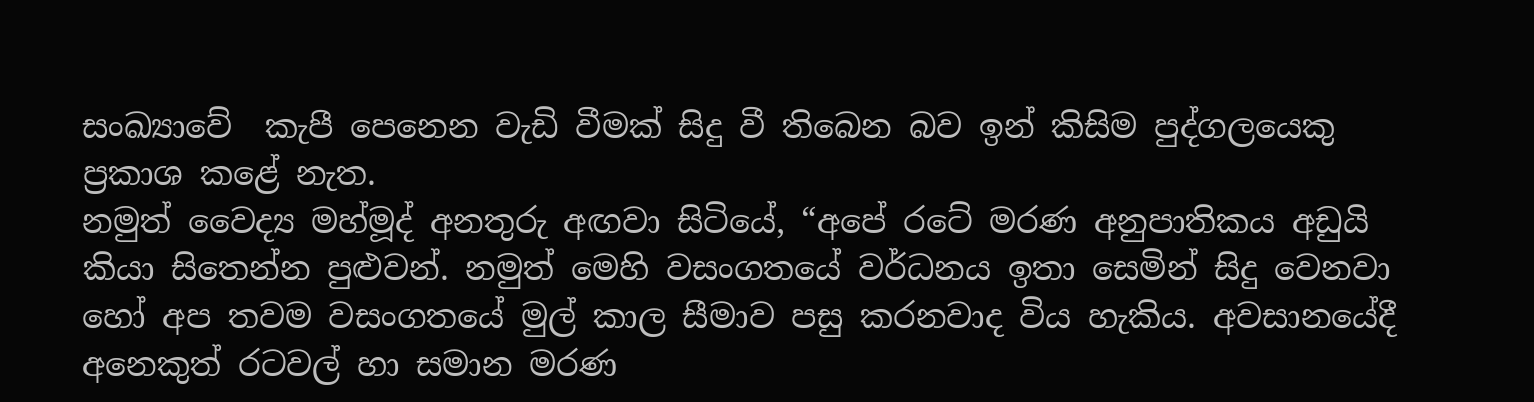සංඛ්‍යාවේ  කැපී පෙනෙන වැඩි වීමක් සිදු වී තිබෙන බව ඉන් කිසිම පුද්ගලයෙකු ප්‍රකාශ කළේ නැත.
නමුත් වෛද්‍ය මහ්මූද් අනතුරු අඟවා සිටියේ, “අපේ රටේ මරණ අනුපාතිකය අඩුයි කියා සිතෙන්න පුළුවන්. නමුත් මෙහි වසංගතයේ වර්ධනය ඉතා සෙමින් සිදු වෙනවා හෝ අප තවම වසංගතයේ මුල් කාල සීමාව පසු කරනවාද විය හැකිය. අවසානයේදී අනෙකුත් රටවල් හා සමාන මරණ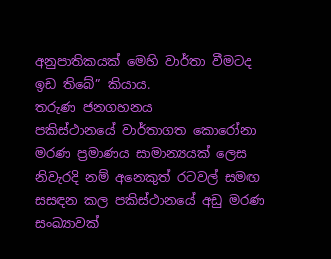අනුපාතිකයක් මෙහි වාර්තා වීමටද ඉඩ තිබේ” කියාය.
තරුණ ජනගහනය
පකිස්ථානයේ වාර්තාගත කොරෝනා මරණ ප්‍රමාණය සාමාන්‍යයක් ලෙස නිවැරදි නම් අනෙකුත් රටවල් සමඟ සසඳන කල පකිස්ථානයේ අඩු මරණ සංඛ්‍යාවක්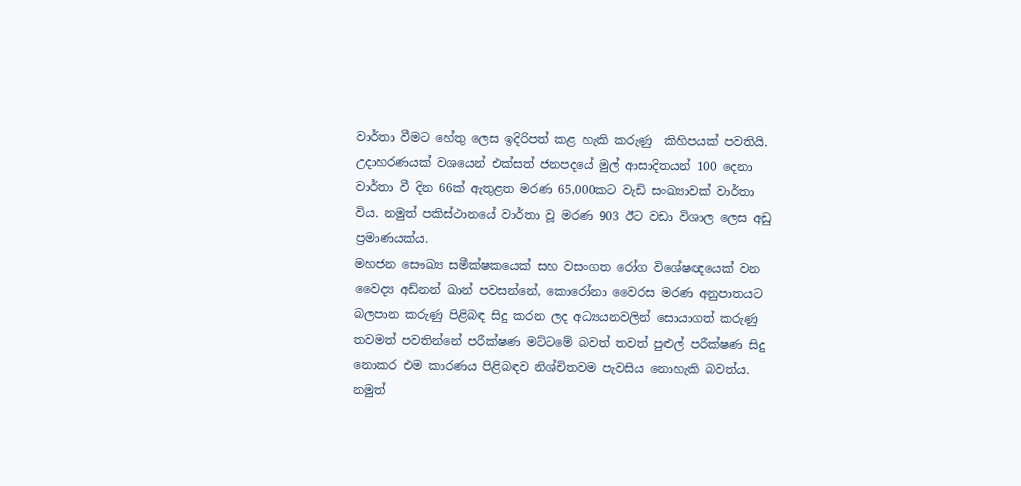වාර්තා වීමට හේතු ලෙස ඉදිරිපත් කළ හැකි කරුණු  කිහිපයක් පවතියි.
උදාහරණයක් වශයෙන් එක්සත් ජනපදයේ මුල් ආසාදිතයන් 100 දෙනා වාර්තා වී දින 66ක් ඇතුළත මරණ 65,000කට වැඩි සංඛ්‍යාවක් වාර්තා විය. නමුත් පකිස්ථානයේ වාර්තා වූ මරණ 903 ඊට වඩා විශාල ලෙස අඩු ප්‍රමාණයක්ය.
මහජන සෞඛ්‍ය සමීක්ෂකයෙක් සහ වසංගත රෝග විශේෂඥයෙක් වන වෛද්‍ය අඩ්නන් ඛාන් පවසන්නේ, කොරෝනා වෛරස මරණ අනුපාතයට බලපාන කරුණු පිළිබඳ සිදු කරන ලද අධ්‍යයනවලින් සොයාගත් කරුණු තවමත් පවතින්නේ පරීක්ෂණ මට්ටමේ බවත් තවත් පුළුල් පරීක්ෂණ සිදු නොකර එම කාරණය පිළිබඳව නිශ්චිතවම පැවසිය නොහැකි බවත්ය. නමුත්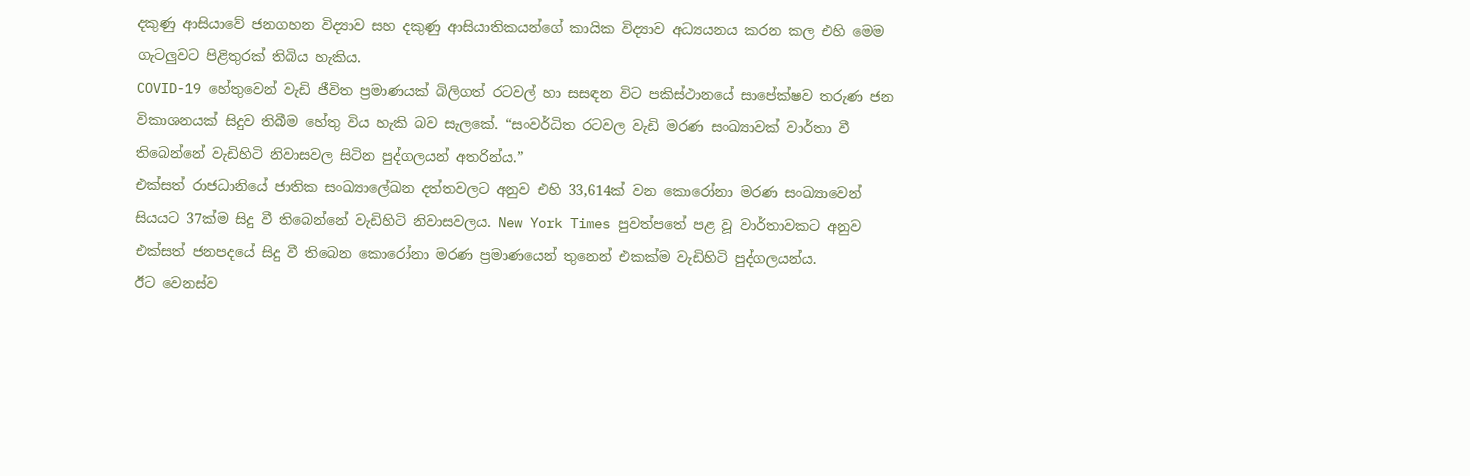දකුණු ආසියාවේ ජනගහන විද්‍යාව සහ දකුණු ආසියාතිකයන්ගේ කායික විද්‍යාව අධ්‍යයනය කරන කල එහි මෙම ගැටලුවට පිළිතුරක් තිබිය හැකිය.
COVID-19 හේතුවෙන් වැඩි ජීවිත ප්‍රමාණයක් බිලිගත් රටවල් හා සසඳන විට පකිස්ථානයේ සාපේක්ෂව තරුණ ජන විකාශනයක් සිදුව තිබීම හේතු විය හැකි බව සැලකේ. “සංවර්ධිත රටවල වැඩි මරණ සංඛ්‍යාවක් වාර්තා වී තිබෙන්නේ වැඩිහිටි නිවාසවල සිටින පුද්ගලයන් අතරින්ය.”
එක්සත් රාජධානියේ ජාතික සංඛ්‍යාලේඛන දත්තවලට අනුව එහි 33,614ක් වන කොරෝනා මරණ සංඛ්‍යාවෙන් සියයට 37ක්ම සිදු වී තිබෙන්නේ වැඩිහිටි නිවාසවලය. New York Times පුවත්පතේ පළ වූ වාර්තාවකට අනුව එක්සත් ජනපදයේ සිදු වී තිබෙන කො‍රෝනා මරණ ප්‍රමාණයෙන් තුනෙන් එකක්ම වැඩිහිටි පුද්ගලයන්ය.
ඊට වෙනස්ව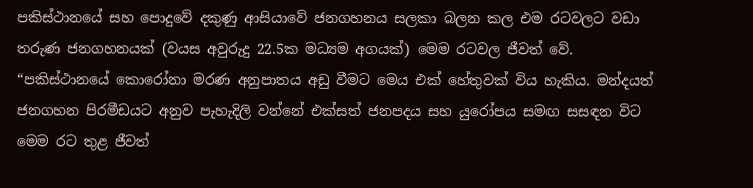පකිස්ථානයේ සහ පොදුවේ දකුණු ආසියාවේ ජනගහනය සලකා බලන කල එම රටවලට වඩා තරුණ ජනගහනයක් (වයස අවුරුදු 22.5ක මධ්‍යම අගයක්) මෙම රටවල ජීවත් වේ.
“පකිස්ථානයේ කොරෝනා මරණ අනුපාතය අඩු වීමට මෙය එක් හේතුවක් විය හැකිය. මන්දයත් ජනගහන පිරමීඩයට අනුව පැහැදිලි වන්නේ එක්සත් ජනපදය සහ යුරෝපය සමඟ සසඳන විට මෙම රට තුළ ජීවත්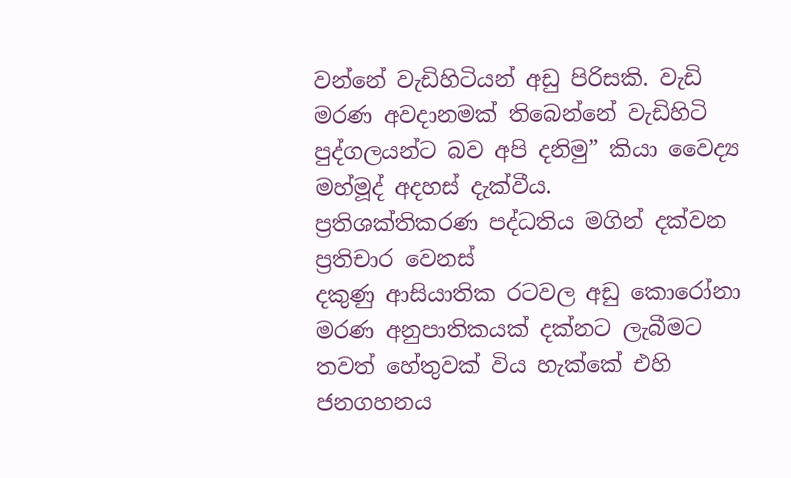වන්නේ වැඩිහිටියන් අඩු පිරිසකි. වැඩි මරණ අවදානමක් තිබෙන්නේ වැඩිහිටි පුද්ගලයන්ට බව අපි දනිමු” කියා වෛද්‍ය මහ්මූද් අදහස් දැක්වීය.
ප්‍රතිශක්තිකරණ පද්ධතිය මගින් දක්වන ප්‍රතිචාර වෙනස්
දකුණු ආසියාතික රටවල අඩු කොරෝනා මරණ අනුපාතිකයක් දක්නට ලැබීමට තවත් හේතුවක් විය හැක්කේ එහි ජනගහනය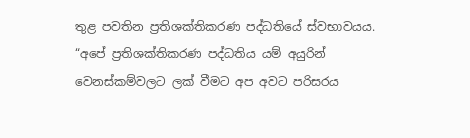තුළ පවතින ප්‍රතිශක්තිකරණ පද්ධතියේ ස්වභාවයය.
“අපේ ප්‍රතිශක්තිකරණ පද්ධතිය යම් අයුරින් වෙනස්කම්වලට ලක් වීමට අප අවට පරිසරය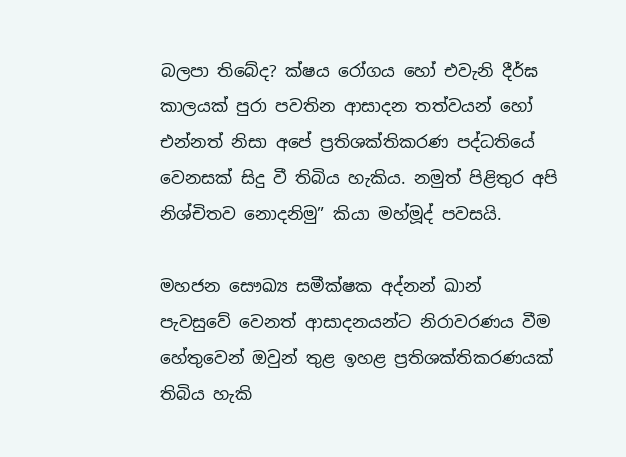බලපා තිබේද? ක්ෂය රෝගය හෝ එවැනි දීර්ඝ කාලයක් පුරා පවතින ආසාදන තත්වයන් හෝ එන්නත් නිසා අපේ ප්‍රතිශක්තිකරණ පද්ධතියේ වෙනසක් සිදු වී තිබිය හැකිය. නමුත් පිළිතුර අපි නිශ්චිතව නොදනිමු” කියා මහ්මූද් පවසයි.

මහජන සෞඛ්‍ය සමීක්ෂක අද්නන් ඛාන් පැවසුවේ වෙනත් ආසාදනයන්ට නිරාවරණය වීම හේතුවෙන් ඔවුන් තුළ ඉහළ ප්‍රතිශක්තිකරණයක් තිබිය හැකි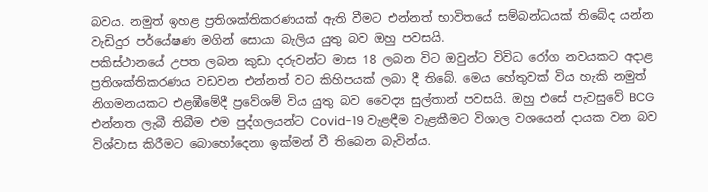බවය. නමුත් ඉහළ ප්‍රතිශක්තිකරණයක් ඇති වීමට එන්නත් භාවිතයේ සම්බන්ධයක් තිබේද යන්න වැඩිදුර පර්යේෂණ මගින් සොයා බැලිය යුතු බව ඔහු පවසයි.
පකිස්ථානයේ උපත ලබන කුඩා දරුවන්ට මාස 18 ලබන විට ඔවුන්ට විවිධ රෝග නවයකට අදාළ ප්‍රතිශක්තිකරණය වඩවන එන්නත් වට කිහිපයක් ලබා දී තිබේ. මෙය හේතුවක් විය හැකි නමුත් නිගමනයකට එළඹීමේදී ප්‍රවේශම් විය යුතු බව වෛද්‍ය සුල්තාන් පවසයි. ඔහු එසේ පැවසුවේ BCG එන්නත ලැබී තිබීම එම පුද්ගලයන්ට Covid-19 වැළඳීම වැළකීමට විශාල වශයෙන් දායක වන බව විශ්වාස කිරීමට බොහෝදෙනා ඉක්මන් වී තිබෙන බැවින්ය.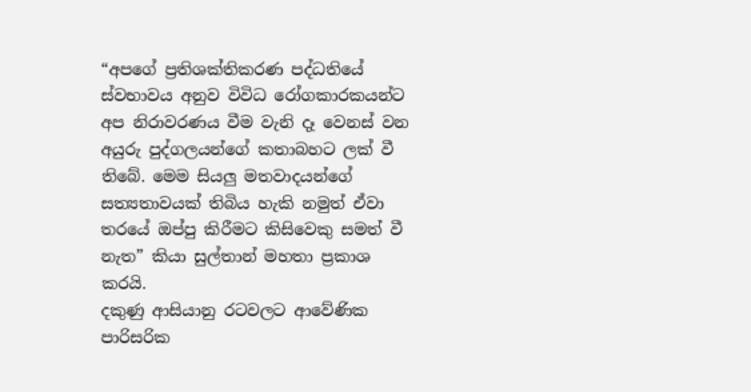“අපගේ ප්‍රතිශක්තිකරණ පද්ධතියේ ස්වභාවය අනුව විවිධ රෝගකාරකයන්ට අප නිරාවරණය වීම වැනි දෑ වෙනස් වන අයුරු පුද්ගලයන්ගේ කතාබහට ලක් වී තිබේ. මෙම සියලු මතවාදයන්ගේ සත්‍යතාවයක් තිබිය හැකි නමුත් ඒවා තරයේ ඔප්පු කිරීමට කිසිවෙකු සමත් වී නැත” කියා සුල්තාන් මහතා ප්‍රකාශ කරයි.
දකුණු ආසියානු රටවලට ආවේණික පාරිසරික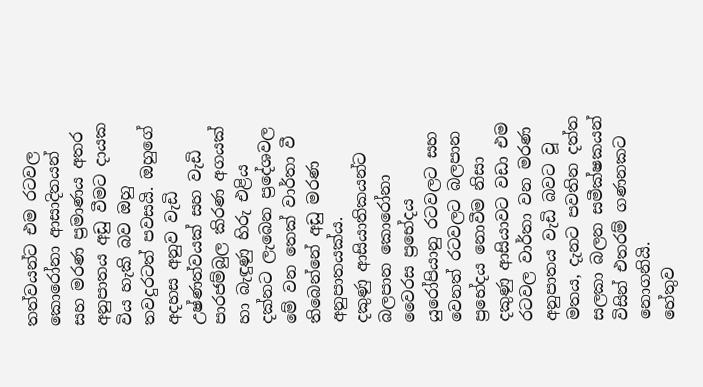තත්වයන්ට එම රටවල කොරෝනා ආසාදිතයන් සහ මරණ ප්‍රමාණය අතර අනුපාතය අඩු වීමට දායක විය හැකි බව ඔහු තවදුරටත් පවසයි. ඔහුගේ අදහස අනුව වැඩි උෂ්ණත්වයක් සහ වැඩි පාරජම්බුල කිරණ අගයක් හා බැඳුණු හිරු එළිය දක්නට ලැබෙන ප්‍රදේශවල මේ වන තෙක් වාර්තා වී තිබෙන්නේ අඩු මරණ අනුපාතයක්ය.
දකුණු ආසියාතිකයන්ට බලපාන කො‍රෝනා වෛරස ප්‍රභේදය යුරෝපියානු රටවලට සහ වෙනත් රටවලට බලපාන ප්‍රභේදය නොවීම නිසා දකුණු ආසියාවට වඩා එම රටවල වාර්තා වන මරණ අනුපාතය වැඩි බවට වූ මතය, දැනට පවතින දත්ත සලකා බලන සමීක්ෂකයන් විසින් එතරම් ගණනකට නොගනියි.
හේතුව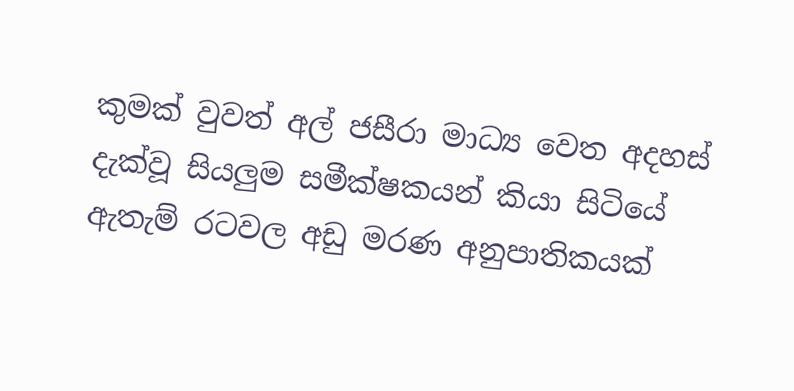කුමක් වුවත් අල් ජසීරා මාධ්‍ය වෙත අදහස් දැක්වූ සියලුම සමීක්ෂකයන් කියා සිටියේ ඇතැම් රටවල අඩු මරණ අනුපාතිකයක්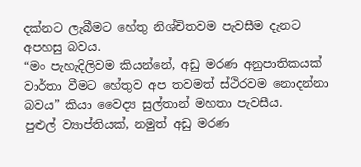දක්නට ලැබීමට හේතු නිශ්චිතවම පැවසීම දැනට අපහසු බවය.
“මං පැහැදිලිවම කියන්නේ, අඩු මරණ අනුපාතිකයක් වාර්තා වීමට හේතුව අප තවමත් ස්ථිරවම නොදන්නා බවය” කියා වෛද්‍ය සුල්තාන් මහතා පැවසීය.
පුළුල් ව්‍යාප්තියක්, නමුත් අඩු මරණ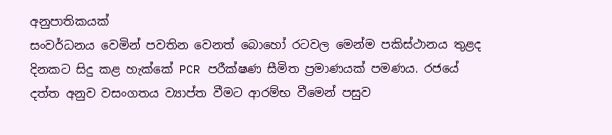අනුපාතිකයක්
සංවර්ධනය වෙමින් පවතින වෙනත් බොහෝ රටවල මෙන්ම පකිස්ථානය තුළද දිනකට සිදු කළ හැක්කේ PCR පරීක්ෂණ සීමිත ප්‍රමාණයක් පමණය. රජයේ දත්ත අනුව වසංගතය ව්‍යාප්ත වීමට ආරම්භ වීමෙන් පසුව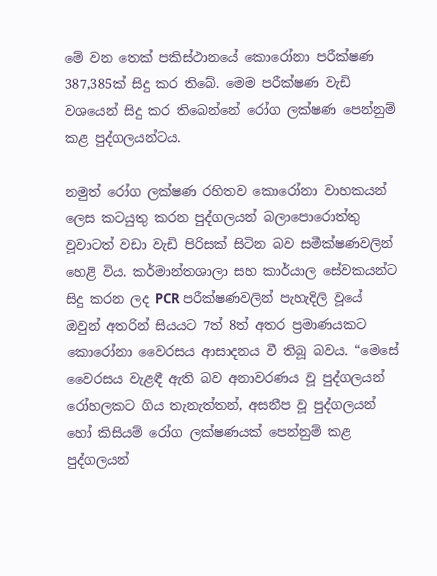මේ වන තෙක් පකිස්ථානයේ කොරෝනා පරීක්ෂණ 387,385ක් සිදු කර තිබේ. මෙම පරීක්ෂණ වැඩි වශයෙන් සිදු කර තිබෙන්නේ රෝග ලක්ෂණ පෙන්නුම් කළ පුද්ගලයන්ටය.

නමුත් රෝග ලක්ෂණ රහිතව කොරෝනා වාහකයන් ලෙස කටයුතු කරන පුද්ගලයන් බලාපොරොත්තු වූවාටත් වඩා වැඩි පිරිසක් සිටින බව සමීක්ෂණවලින් හෙළි විය. කර්මාන්තශාලා සහ කාර්යාල සේවකයන්ට සිදු කරන ලද PCR පරීක්ෂණවලින් පැහැදිලි වූයේ ඔවුන් අතරින් සියයට 7ත් 8ත් අතර ප්‍රමාණයකට කොරෝනා වෛරසය ආසාදනය වී තිබූ බවය. “මෙසේ වෛරසය වැළඳී ඇති බව අනාවරණය වූ පුද්ගලයන් රෝහලකට ගිය තැනැත්තන්, අසනීප වූ පුද්ගලයන් හෝ කිසියම් රෝග ලක්ෂණයක් පෙන්නුම් කළ පුද්ගලයන්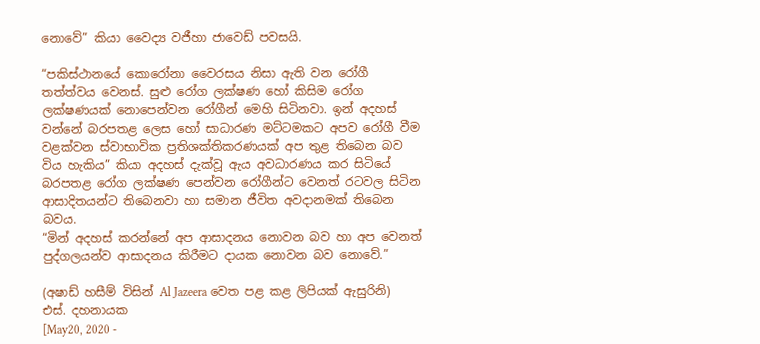නොවේ” කියා වෛද්‍ය වජීහා ජාවෙඩ් පවසයි.

“පකිස්ථානයේ කොරෝනා වෛරසය නිසා ඇති වන රෝගී තත්ත්වය වෙනස්. සුළු රෝග ලක්ෂණ හෝ කිසිම රෝග ලක්ෂණයක් නොපෙන්වන රෝගීන් මෙහි සිටිනවා. ඉන් අදහස් වන්නේ බරපතළ ලෙස හෝ සාධාරණ මට්ටමකට අපව රෝගී වීම වළක්වන ස්වාභාවික ප්‍රතිශක්තිකරණයක් අප තුළ තිබෙන බව විය හැකිය” කියා අදහස් දැක්වූ ඇය අවධාරණය කර සිටියේ බරපතළ රෝග ලක්ෂණ පෙන්වන රෝගීන්ට වෙනත් රටවල සිටින ආසාදිතයන්ට තිබෙනවා හා සමාන ජීවිත අවදානමක් තිබෙන බවය.
“මින් අදහස් කරන්නේ අප ආසාදනය නොවන බව හා අප වෙනත් පුද්ගලයන්ව ආසාදනය කිරීමට දායක නොවන බව නොවේ.”

(අෂාඩ් හසීම් විසින් Al Jazeera වෙත පළ කළ ලිපියක් ඇසුරිනි)
එස්. දහනායක
[May20, 2020 -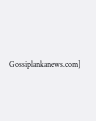Gossiplankanews.com]